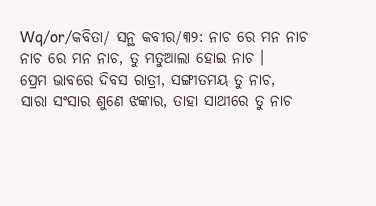Wq/or/କବିତା/ ସନ୍ଥ କବୀର/୩୨: ନାଚ ରେ ମନ ନାଚ
ନାଚ ରେ ମନ ନାଚ, ତୁ ମତୁଆଲା ହୋଇ ନାଚ ।
ପ୍ରେମ ଭାବରେ ଦିବସ ରାତ୍ରୀ, ସଙ୍ଗୀତମୟ ତୁ ନାଚ,
ସାରା ସଂସାର ଶୁଣେ ଝଙ୍କାର, ତାହା ସାଥୀରେ ତୁ ନାଚ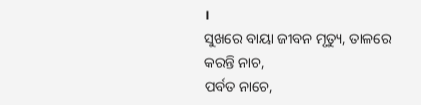।
ସୁଖରେ ବାୟା ଜୀବନ ମୃତ୍ୟୁ, ତାଳରେ କରନ୍ତି ନାଚ,
ପର୍ବତ ନାଚେ,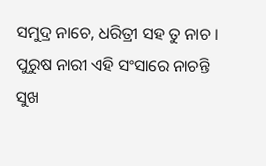ସମୁଦ୍ର ନାଚେ, ଧରିତ୍ରୀ ସହ ତୁ ନାଚ ।
ପୁରୁଷ ନାରୀ ଏହି ସଂସାରେ ନାଚନ୍ତି ସୁଖ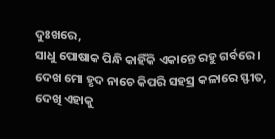ଦୁଃଖରେ,
ସାଧୁ ପୋଷାକ ପିନ୍ଧି କାହିଁକି ଏକାନ୍ତେ ରହୁ ଗର୍ବରେ ।
ଦେଖ ମୋ ହୃଦ ନାଚେ କିପରି ସହସ୍ର କଳାରେ ସ୍ଫୀତ,
ଦେଖି ଏହାକୁ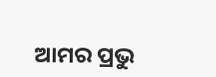ଆମର ପ୍ରଭୁ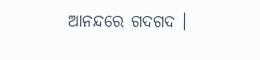ଆନନ୍ଦରେ ଗଦଗଦ ।